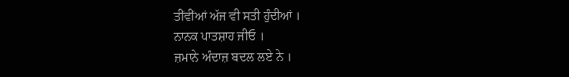ਤੀਂਵੀਂਆਂ ਅੱਜ ਵੀ ਸਤੀ ਹੁੰਦੀਆਂ ।
ਨਾਨਕ ਪਾਤਸ਼ਾਹ ਜੀਓ ।
ਜ਼ਮਾਨੇ ਅੰਦਾਜ਼ ਬਦਲ ਲਏ ਨੇ ।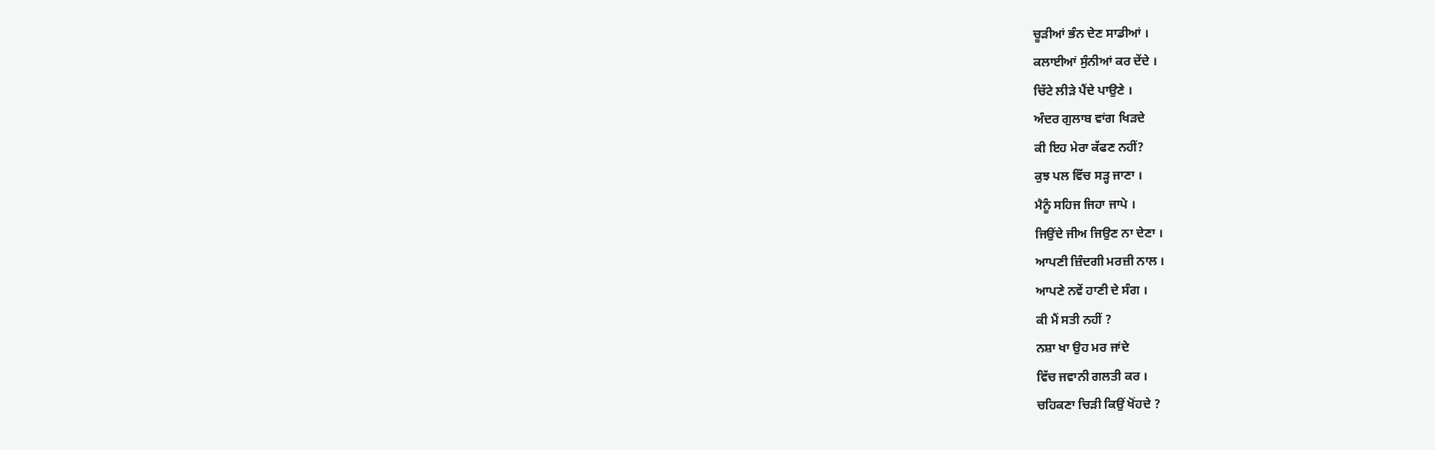ਚੂੜੀਆਂ ਭੰਨ ਦੇਣ ਸਾਡੀਆਂ ।
ਕਲਾਈਆਂ ਸੁੰਨੀਆਂ ਕਰ ਦੇਂਦੇ ।
ਚਿੱਟੇ ਲੀੜੇ ਪੈਂਦੇ ਪਾਉਣੇ ।
ਅੰਦਰ ਗੁਲਾਬ ਵਾਂਗ ਖਿੜਦੇ
ਕੀ ਇਹ ਮੇਰਾ ਕੱਫਣ ਨਹੀਂ?
ਕੁਝ ਪਲ ਵਿੱਚ ਸੜ੍ਹ ਜਾਣਾ ।
ਮੈਨੂੰ ਸਹਿਜ ਜਿਹਾ ਜਾਪੇ ।
ਜਿਉਂਦੇ ਜੀਅ ਜਿਉਣ ਨਾ ਦੇਣਾ ।
ਆਪਣੀ ਜ਼ਿੰਦਗੀ ਮਰਜ਼ੀ ਨਾਲ ।
ਆਪਣੇ ਨਵੇਂ ਹਾਣੀ ਦੇ ਸੰਗ ।
ਕੀ ਮੈਂ ਸਤੀ ਨਹੀਂ ?
ਨਸ਼ਾ ਖਾ ਉਹ ਮਰ ਜਾਂਦੇ
ਵਿੱਚ ਜਵਾਨੀ ਗਲਤੀ ਕਰ ।
ਚਹਿਕਣਾ ਚਿੜੀ ਕਿਉਂ ਖੋਂਹਦੇ ?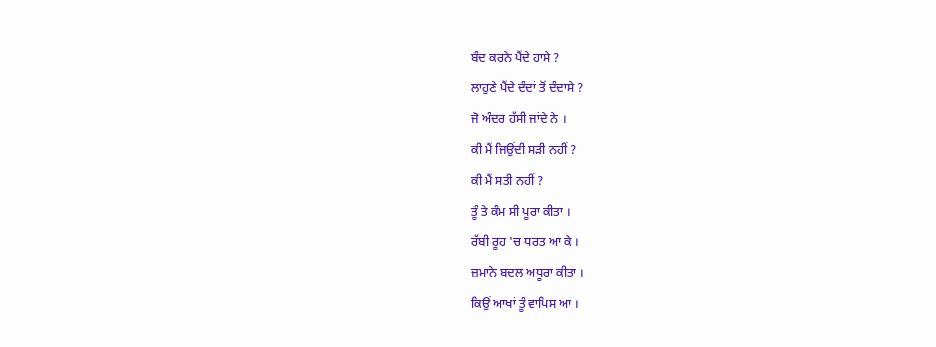ਬੰਦ ਕਰਨੇ ਪੈਂਦੇ ਹਾਸੇ ?
ਲਾਹੁਣੇ ਪੈਂਦੇ ਦੰਦਾਂ ਤੋਂ ਦੰਦਾਸੇ ?
ਜੋ ਅੰਦਰ ਹੱਸੀ ਜਾਂਦੇ ਨੇ ।
ਕੀ ਮੈਂ ਜਿਉਂਦੀ ਸੜੀ ਨਹੀਂ ?
ਕੀ ਮੈਂ ਸਤੀ ਨਹੀਂ ?
ਤੂੰ ਤੇ ਕੰਮ ਸੀ ਪੂਰਾ ਕੀਤਾ ।
ਰੱਬੀ ਰੂਹ 'ਚ ਧਰਤ ਆ ਕੇ ।
ਜ਼ਮਾਨੇ ਬਦਲ ਅਧੂਰਾ ਕੀਤਾ ।
ਕਿਉਂ ਆਖਾਂ ਤੂੰ ਵਾਪਿਸ ਆ ।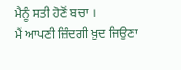ਮੈਨੂੰ ਸਤੀ ਹੋਣੋਂ ਬਚਾ ।
ਮੈਂ ਆਪਣੀ ਜ਼ਿੰਦਗੀ ਖ਼ੁਦ ਜਿਉਣਾ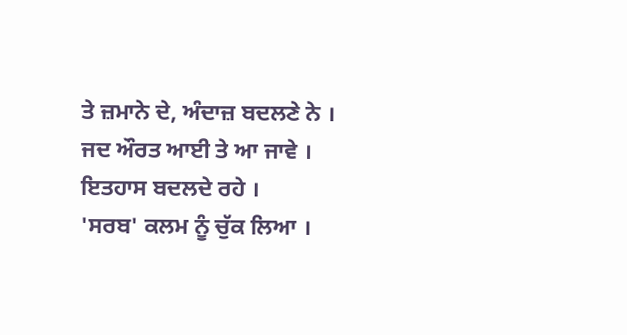ਤੇ ਜ਼ਮਾਨੇ ਦੇ, ਅੰਦਾਜ਼ ਬਦਲਣੇ ਨੇ ।
ਜਦ ਔਰਤ ਆਈ ਤੇ ਆ ਜਾਵੇ ।
ਇਤਹਾਸ ਬਦਲਦੇ ਰਹੇ ।
'ਸਰਬ' ਕਲਮ ਨੂੰ ਚੁੱਕ ਲਿਆ ।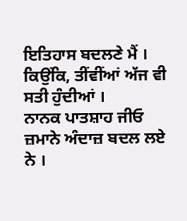ਇਤਿਹਾਸ ਬਦਲਣੇ ਮੈਂ ।
ਕਿਉਂਕਿ, ਤੀਂਵੀਂਆਂ ਅੱਜ ਵੀ ਸਤੀ ਹੁੰਦੀਆਂ ।
ਨਾਨਕ ਪਾਤਸ਼ਾਹ ਜੀਓ
ਜ਼ਮਾਨੇ ਅੰਦਾਜ਼ ਬਦਲ ਲਏ ਨੇ ।